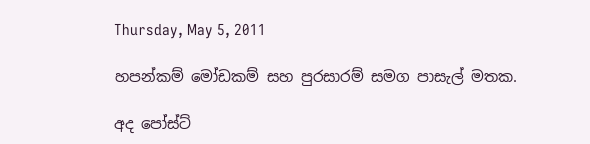Thursday, May 5, 2011

හපන්කම් මෝඩකම් සහ පුරසාරම් සමග පාසැල් මතක.

අද පෝස්ට්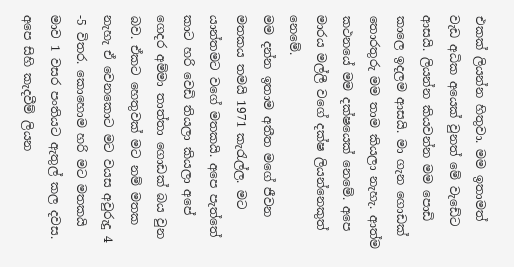එකක් ලියන්න හිතුවා. මම ඉතාමත් වැඩ අධික අයෙක් වුනත් මේ වැඩේට ආසයි. ලියන්න කියවන්න මම පොඩි කාලෙ ඉදලම ආසයි. මා ගැන ගොඩක් තොරතුරු මම තාම කියලා නැහැ. ආත්ම කථනයේ මම දක්ෂයෙක් නෙමේ. අපෙ මාරය මල්ලී වගේ දක්ෂ ලියන්නෙකුත් නෙමේ.
මම දන්න ඉතාම අතීත මගේ ජීවන මතකය තමයි 1971 කැරැල්ල. මට යාන්තමට වගේ මතකයි. අපෙ පැත්තේ කාට හරි වෙඩි තියලා කියලා අපේ ගෙදර අම්මා තාත්තා ගොඩක් බය වුන බව. ඒකට හෙතුවක් මට නම් මතක නැහැ ඒ වෙනකොට මට වයස අවුරුදු 4 -5 විතර. කොහොම හරි මට මතකයි මාව 1 වසර පංතියට ඇතුල් කල දවස. අපෙ සිහි කැදවීම් ලියන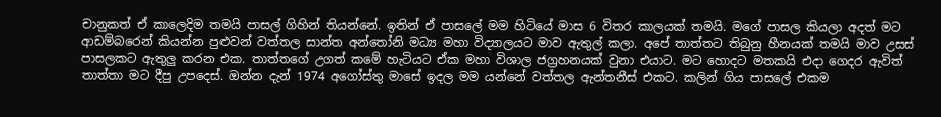චානුකත් ඒ කාලෙදිම තමයි පාසල් ගිහින් තියන්නේ. ඉතින් ඒ පාසලේ මම හිටියේ මාස 6 විතර කාලයක් තමයි. මගේ පාසල කියලා අදත් මට ආඩම්බරෙන් කියන්න පුළුවන් වත්තල සාන්ත අන්තෝනි මධ්‍ය මහා විද්‍යාලයට මාව ඇතුල් කලා. අපේ තාත්තට තිබුනු හීනයක් තමයි මාව උසස් පාසලකට ඇතුලු කරන එක. තාත්තගේ උගත් කමේ හැටියට ඒක මහා විශාල ජග්‍රහනයක් වුනා එයාට. මට හොදට මතකයි එදා ගෙදර ඇවිත් තාත්තා මට දීපු උපදෙස්. ඔන්න දැන් 1974 අගෝස්තු මාසේ ඉදල මම යන්නේ වත්තල ඇන්තනීස් එකට. කලින් ගිය පාසලේ එකම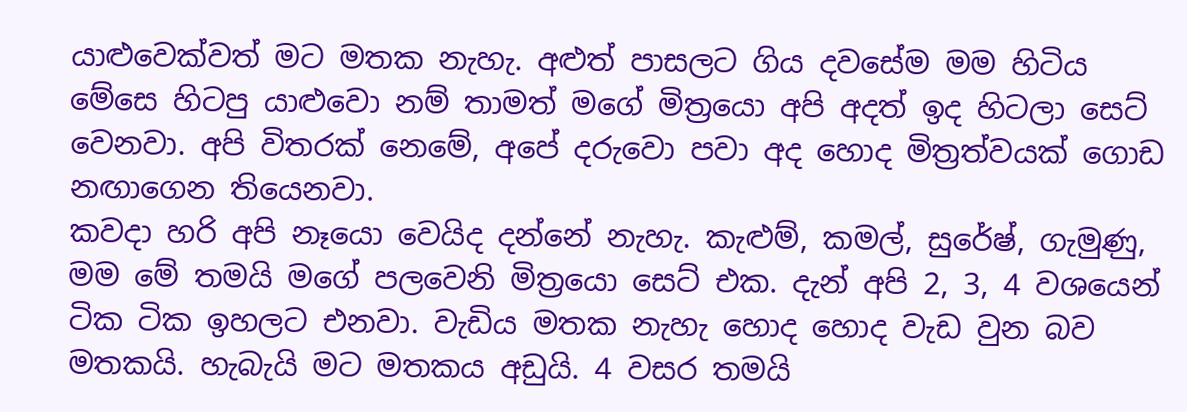යාළුවෙක්වත් මට මතක නැහැ. අළුත් පාසලට ගිය දවසේම මම හිටිය මේසෙ හිටපු යාළුවො නම් තාමත් මගේ මිත්‍රයො අපි අදත් ඉද හිටලා සෙට් වෙනවා. අපි විතරක් නෙමේ, අපේ දරුවො පවා අද හොද මිත්‍රත්වයක් ගොඩ නඟාගෙන තියෙනවා.
කවදා හරි අපි නෑයො වෙයිද දන්නේ නැහැ. කැළුම්, කමල්, සුරේෂ්, ගැමුණු, මම මේ තමයි මගේ පලවෙනි මිත්‍රයො සෙට් එක. දැන් අපි 2, 3, 4 වශයෙන් ටික ටික ඉහලට එනවා. වැඩිය මතක නැහැ හොද හොද වැඩ වුන බව මතකයි. හැබැයි මට මතකය අඩුයි. 4 වසර තමයි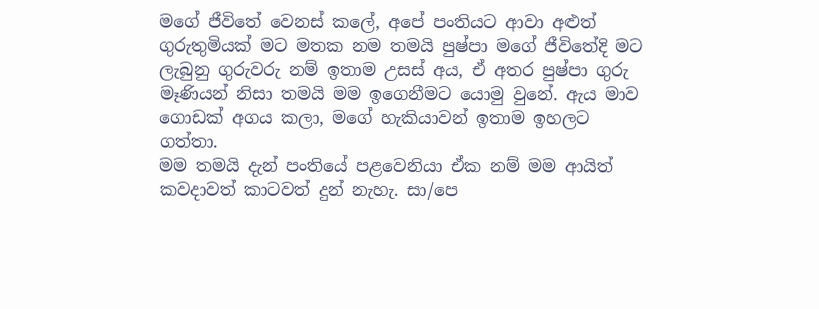මගේ ජීවිතේ වෙනස් කලේ, අපේ පංතියට ආවා අළුත් ගුරුතුමියක් මට මතක නම තමයි පුෂ්පා මගේ ජීවිතේදි මට ලැබුනු ගුරුවරු නම් ඉතාම උසස් අය, ඒ අතර පුෂ්පා ගුරු මෑණියන් නිසා තමයි මම ඉගෙනීමට යොමු වුනේ. ඇය මාව ගොඩක් අගය කලා, මගේ හැකියාවන් ඉතාම ඉහලට ගත්තා.
මම තමයි දැන් පංතියේ පළවෙනියා ඒක නම් මම ආයිත් කවදාවත් කාටවත් දුන් නැහැ. සා/පෙ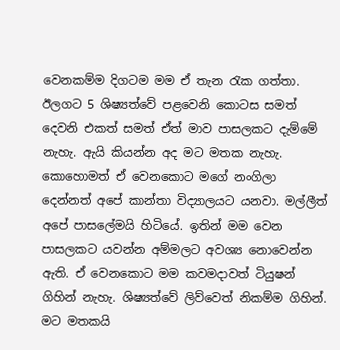වෙනකම්ම දිගටම මම ඒ තැන රැක ගත්තා. ඊලගට 5 ශිෂ්‍යත්වේ පළවෙනි කොටස සමත් දෙවනි එකත් සමත් ඒත් මාව පාසලකට දැම්මේ නැහැ. ඇයි කියන්න අද මට මතක නැහැ. කොහොමත් ඒ වෙනකොට මගේ නංගිලා දෙන්නත් අපේ කාන්තා විද්‍යාලයට යනවා. මල්ලීත් අපේ පාසලේමයි හිටියේ. ඉතින් මම වෙන පාසලකට යවන්න අම්මලට අවශ්‍ය නොවෙන්න ඇති. ඒ වෙනකොට මම කවමදාවත් ටියුෂන් ගිහින් නැහැ. ශිෂ්‍යත්වේ ලිව්වෙත් නිකම්ම ගිහින්.
මට මතකයි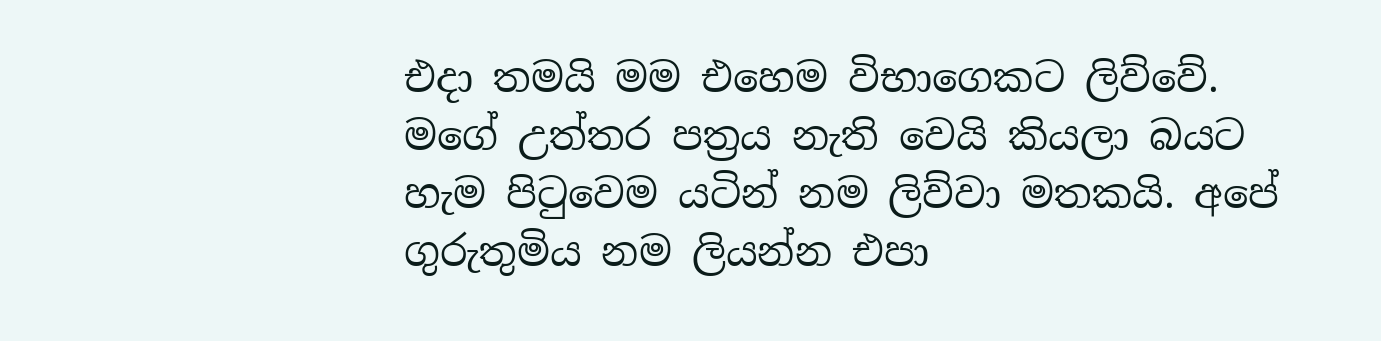එදා තමයි මම එහෙම විභාගෙකට ලිව්වේ. මගේ උත්තර පත්‍රය නැති වෙයි කියලා බයට හැම පිටුවෙම යටින් නම ලිව්වා මතකයි. අපේ ගුරුතුමිය නම ලියන්න එපා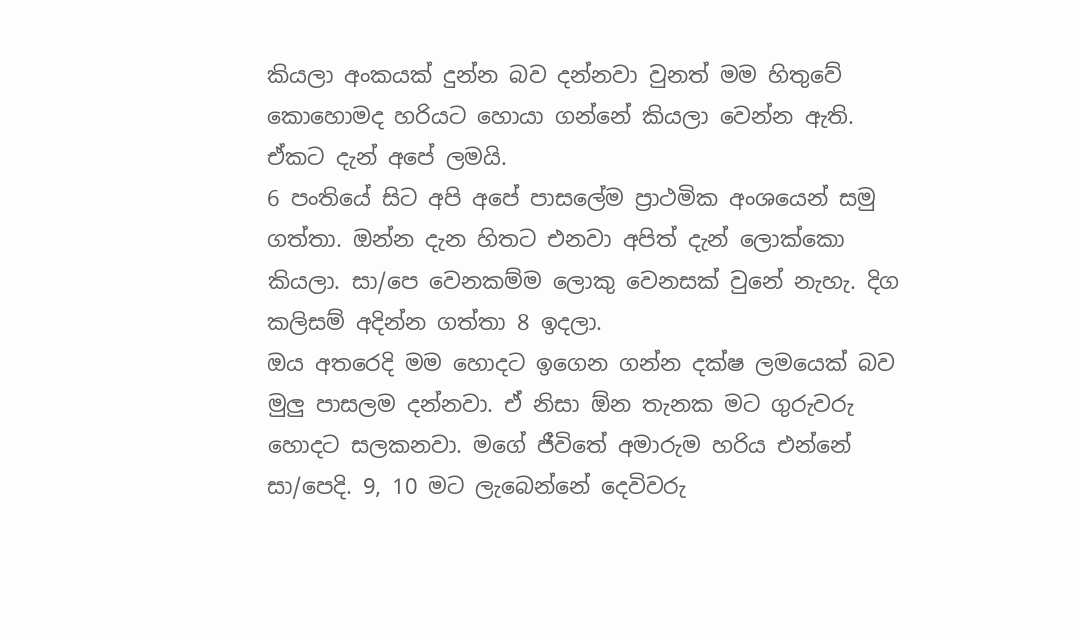කියලා අංකයක් දුන්න බව දන්නවා වුනත් මම හිතුවේ කොහොමද හරියට හොයා ගන්නේ කියලා වෙන්න ඇති. ඒකට දැන් අපේ ලමයි.
6 පංතියේ සිට අපි අපේ පාසලේම ප්‍රාථමික අංශයෙන් සමු ගත්තා. ඔන්න දැන හිතට එනවා අපිත් දැන් ලොක්කො කියලා. සා/පෙ වෙනකම්ම ලොකු වෙනසක් වුනේ නැහැ. දිග කලිසම් අදින්න ගත්තා 8 ඉදලා.
ඔය අතරෙදි මම හොදට ඉගෙන ගන්න දක්ෂ ලමයෙක් බව මුලු පාසලම දන්නවා. ඒ නිසා ඕන තැනක මට ගුරුවරු හොදට සලකනවා. මගේ ජීවිතේ අමාරුම හරිය එන්නේ සා/පෙදි. 9, 10 මට ලැබෙන්නේ දෙවිවරු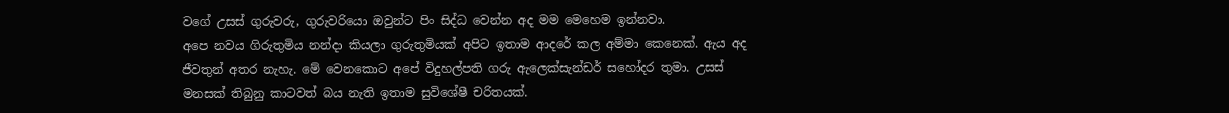වගේ උසස් ගුරුවරු, ගුරුවරියො ඔවුන්ට පිං සිද්ධ වෙන්න අද මම මෙහෙම ඉන්නවා.
අපෙ නවය ගිරුතුමිය නන්දා කියලා ගුරුතුමියක් අපිට ඉතාම ආදරේ කල අම්මා කෙනෙක්. ඇය අද ජීවතුන් අතර නැහැ. මේ වෙනකොට අපේ විදුහල්පති ගරු ඇලෙක්සැන්ඩර් සහෝදර තුමා. උසස් මනසක් තිබුනු කාටවත් බය නැති ඉතාම සුවිශේෂී චරිතයක්.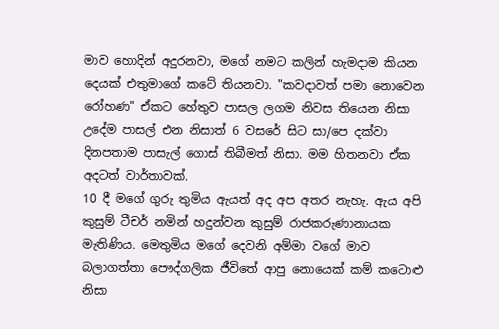මාව හොදින් අදුරනවා, මගේ නමට කලින් හැමදාම කියන දෙයක් එතුමාගේ කටේ තියනවා. "කවදාවත් පමා නොවෙන රෝහණ" ඒකට හේතුව පාසල ලගම නිවස තියෙන නිසා උදේම පාසල් එන නිසාත් 6 වසරේ සිට සා/පෙ දක්වා දිනපතාම පාසැල් ගොස් තිබීමත් නිසා. මම හිතනවා ඒක අදටත් වාර්තාවක්.
10 දී මගේ ගුරු තුමිය ඇයත් අද අප අතර නැහැ. ඇය අපි කුසුම් ටීචර් නමින් හදුන්වන කුසුම් රාජකරුණානායක මැතිණිය. මෙතුමිය මගේ දෙවනි අම්මා වගේ මාව බලාගත්තා පෞද්ගලික ජීවිතේ ආපු නොයෙක් කම් කටොළු නිසා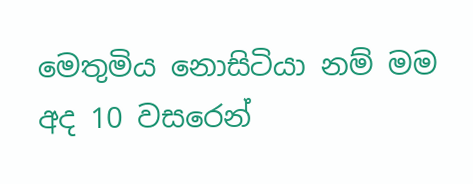මෙතුමිය නොසිටියා නම් මම අද 10 වසරෙන්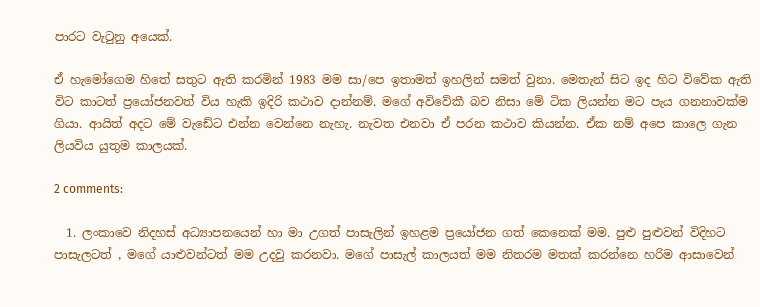පාරට වැටුනු අයෙක්.

ඒ හැමෝගෙම හිතේ සතුට ඇති කරමින් 1983 මම සා/පෙ ඉතාමත් ඉහලින් සමත් වුනා. මෙතැන් සිට ඉද හිට විවේක ඇති විට කාටත් ප්‍රයෝජනවත් විය හැකි ඉදිරි කථාව දාන්නම්. මගේ අවිවේකී බව නිසා මේ ටික ලියන්න මට පැය ගනනාවක්ම ගියා. ආයිත් අදට මේ වැඩේට එන්න වෙන්නෙ නැහැ. නැවත එනවා ඒ පරන කථාව කියන්න. ඒක නම් අපෙ කාලෙ ගැන ලියවිය යුතුම කාලයක්.

2 comments:

  1. ලංකාවෙ නිදහස් අධ්‍යාපනයෙන් හා මා උගත් පාසැලින් ඉහළම ප්‍රයෝජන ගත් කෙනෙක් මම. පුළු පුළුවන් විදිහට පාසැලටත් , මගේ යාළුවන්ටත් මම උදවු කරනවා. මගේ පාසැල් කාලයත් මම නිතරම මතක් කරන්නෙ හරිම ආසාවෙන්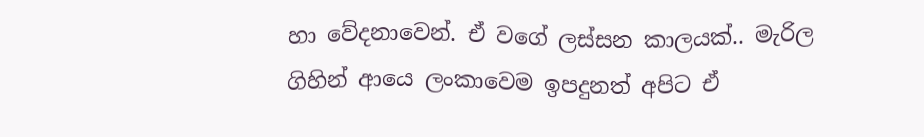හා වේදනාවෙන්. ඒ වගේ ලස්සන කාලයක්.. මැරිල ගිහින් ආයෙ ලංකාවෙම ඉපදුනත් අපිට ඒ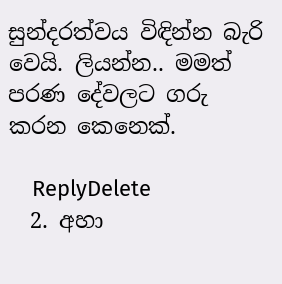සුන්දරත්වය විඳින්න බැරි වෙයි. ලියන්න.. මමත් පරණ දේවලට ගරු කරන කෙනෙක්.

    ReplyDelete
  2. අහා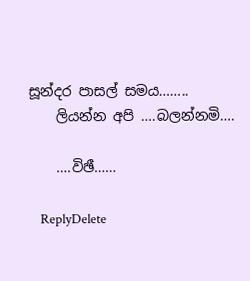සූන්දර පාසල් සමය……..
    ලියන්න අපි ….බලන්නමි….

    ….විඡී……

    ReplyDelete